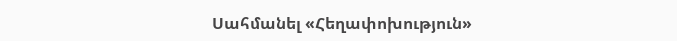Սահմանել «Հեղափոխություն»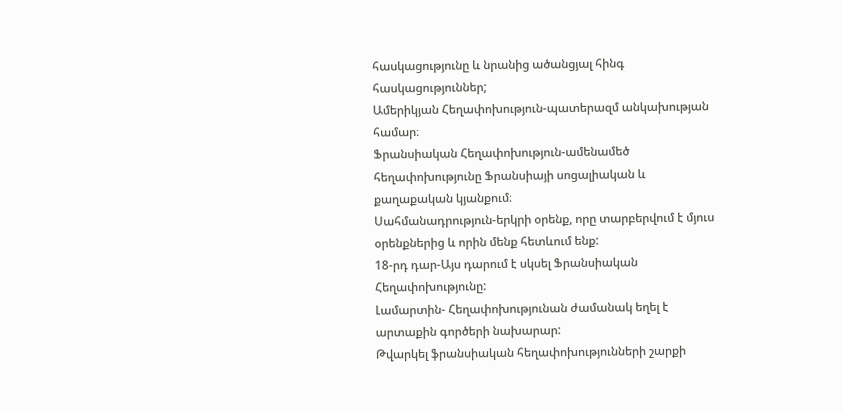հասկացությունը և նրանից ածանցյալ հինգ հասկացություններ;
Ամերիկյան Հեղափոխություն-պատերազմ անկախության համար։
Ֆրանսիական Հեղափոխություն-ամենամեծ հեղափոխությունը Ֆրանսիայի սոցալիական և քաղաքական կյանքում։
Սահմանադրություն-երկրի օրենք, որը տարբերվում է մյուս օրենքներից և որին մենք հետևում ենք:
18-րդ դար-Այս դարում է սկսել Ֆրանսիական Հեղափոխությունը:
Լամարտին- Հեղափոխությունան ժամանակ եղել է արտաքին գործերի նախարար:
Թվարկել ֆրանսիական հեղափոխությունների շարքի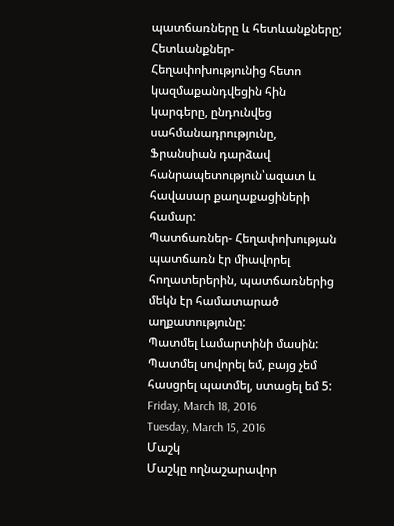պատճառները և հետևանքները;
Հետևանքներ- Հեղափոխությունից հետո կազմաքանդվեցին հին կարգերը, ընդունվեց սահմանադրությունը, Ֆրանսիան դարձավ հանրապետություն՝ազատ և հավասար քաղաքացիների համար:
Պատճառներ- Հեղափոխության պատճառն էր միավորել հողատերերին, պատճառներից մեկն էր համատարած աղքատությունը:
Պատմել Լամարտինի մասին:
Պատմել սովորել եմ, բայց չեմ հասցրել պատմել, ստացել եմ 5:
Friday, March 18, 2016
Tuesday, March 15, 2016
Մաշկ
Մաշկը ողնաշարավոր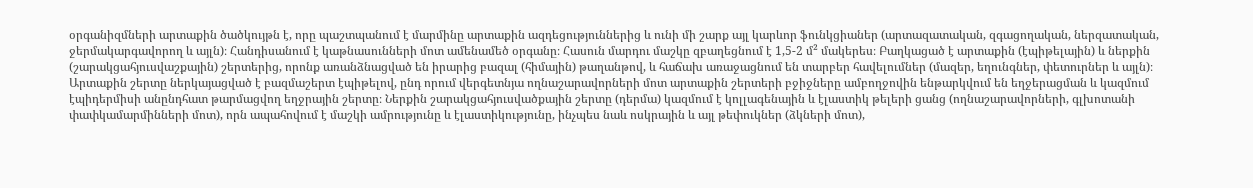օրգանիզմների արտաքին ծածկույթն է, որը պաշտպանում է մարմինը արտաքին ազդեցություններից և ունի մի շարք այլ կարևոր ֆունկցիաներ (արտազատական, զգացողական, ներզատական, ջերմակարգավորող և այլն)։ Հանդիսանում է կաթնասունների մոտ ամենամեծ օրգանը։ Հասուն մարդու մաշկը զբաղեցնում է 1,5-2 մ² մակերես։ Բաղկացած է արտաքին (էպիթելային) և ներքին (շարակցահյուսվաշքային) շերտերից, որոնք առանձնացված են իրարից բազալ (հիմային) թաղանթով, և հաճախ առաջացնում են տարբեր հավելումներ (մազեր, եղունգներ, փետուրներ և այլն)։ Արտաքին շերտը ներկայացված է բազմաշերտ էպիթելով, ընդ որում վերգետնյա ողնաշարավորների մոտ արտաքին շերտերի բջիջները ամբողջովին ենթարկվում են եղջերացման և կազմում էպիդերմիսի անընդհատ թարմացվող եղջրային շերտը։ Ներքին շարակցահյուսվածքային շերտը (դերմա) կազմում է կոլլագենային և էլաստիկ թելերի ցանց (ողնաշարավորների, գլխոտանի փափկամարմինների մոտ), որն ապահովում է մաշկի ամրությունը և էլաստիկությունը, ինչպես նաև ոսկրային և այլ թեփուկներ (ձկների մոտ),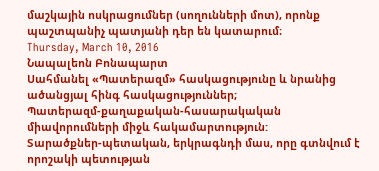մաշկային ոսկրացումներ (սողունների մոտ), որոնք պաշտպանիչ պատյանի դեր են կատարում։
Thursday, March 10, 2016
Նապալեոն Բոնապարտ
Սահմանել «Պատերազմ» հասկացությունը և նրանից ածանցյալ հինգ հասկացություններ;
Պատերազմ-քաղաքական-հասարակական միավորումների միջև հակամարտություն:
Տարածքներ-պետական, երկրագնդի մաս, որը գտնվում է որոշակի պետության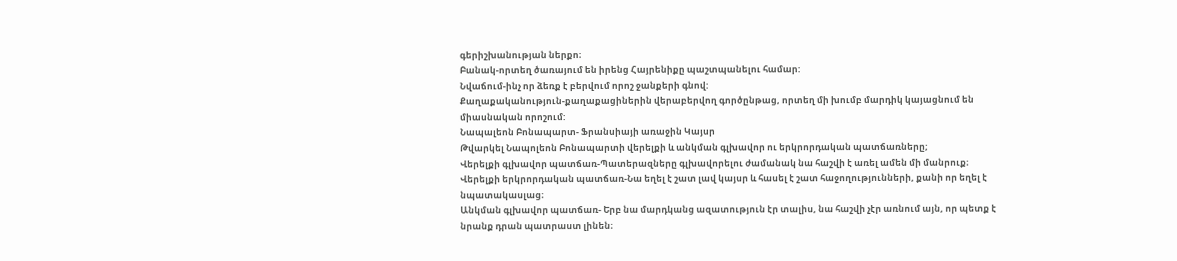գերիշխանության ներքո։
Բանակ-որտեղ ծառայում են իրենց Հայրենիքը պաշտպանելու համար:
Նվաճում-ինչ որ ձեռք է բերվում որոշ ջանքերի գնով:
Քաղաքականություն-քաղաքացիներին վերաբերվող գործընթաց, որտեղ մի խումբ մարդիկ կայացնում են միասնական որոշում:
Նապալեոն Բոնապարտ- Ֆրանսիայի առաջին Կայսր
Թվարկել Նապոլեոն Բոնապարտի վերելքի և անկման գլխավոր ու երկրորդական պատճառները;
Վերելքի գլխավոր պատճառ-Պատերազները գլխավորելու ժամանակ նա հաշվի է առել ամեն մի մանրուք։
Վերելքի երկրորդական պատճառ-Նա եղել է շատ լավ կայսր և հասել է շատ հաջողությունների, քանի որ եղել է նպատակասլաց։
Անկման գլխավոր պատճառ- Երբ նա մարդկանց ազատություն էր տալիս, նա հաշվի չէր առնում այն, որ պետք է նրանք դրան պատրաստ լինեն։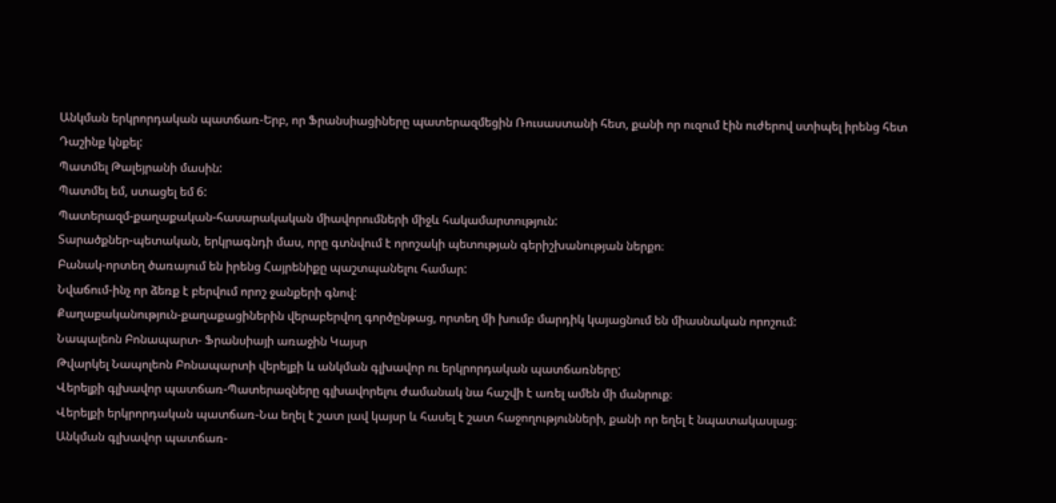Անկման երկրորդական պատճառ-Երբ, որ Ֆրանսիացիները պատերազմեցին Ռուսաստանի հետ, քանի որ ուզում էին ուժերով ստիպել իրենց հետ Դաշինք կնքել:
Պատմել Թալեյրանի մասին:
Պատմել եմ, ստացել եմ 6:
Պատերազմ-քաղաքական-հասարակական միավորումների միջև հակամարտություն:
Տարածքներ-պետական, երկրագնդի մաս, որը գտնվում է որոշակի պետության գերիշխանության ներքո։
Բանակ-որտեղ ծառայում են իրենց Հայրենիքը պաշտպանելու համար:
Նվաճում-ինչ որ ձեռք է բերվում որոշ ջանքերի գնով:
Քաղաքականություն-քաղաքացիներին վերաբերվող գործընթաց, որտեղ մի խումբ մարդիկ կայացնում են միասնական որոշում:
Նապալեոն Բոնապարտ- Ֆրանսիայի առաջին Կայսր
Թվարկել Նապոլեոն Բոնապարտի վերելքի և անկման գլխավոր ու երկրորդական պատճառները;
Վերելքի գլխավոր պատճառ-Պատերազները գլխավորելու ժամանակ նա հաշվի է առել ամեն մի մանրուք։
Վերելքի երկրորդական պատճառ-Նա եղել է շատ լավ կայսր և հասել է շատ հաջողությունների, քանի որ եղել է նպատակասլաց։
Անկման գլխավոր պատճառ-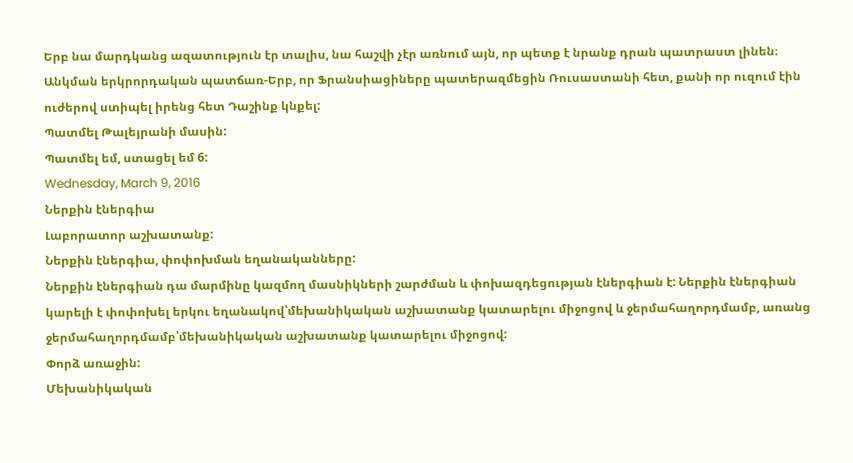Երբ նա մարդկանց ազատություն էր տալիս, նա հաշվի չէր առնում այն, որ պետք է նրանք դրան պատրաստ լինեն։
Անկման երկրորդական պատճառ-Երբ, որ Ֆրանսիացիները պատերազմեցին Ռուսաստանի հետ, քանի որ ուզում էին ուժերով ստիպել իրենց հետ Դաշինք կնքել:
Պատմել Թալեյրանի մասին:
Պատմել եմ, ստացել եմ 6:
Wednesday, March 9, 2016
Ներքին էներգիա
Լաբորատոր աշխատանք:
Ներքին էներգիա, փոփոխման եղանականները:
Ներքին էներգիան դա մարմինը կազմող մասնիկների շարժման և փոխազդեցության էներգիան է: Ներքին էներգիան կարելի է փոփոխել երկու եղանակով՝մեխանիկական աշխատանք կատարելու միջոցով և ջերմահաղորդմամբ, առանց ջերմահաղորդմամբ՝մեխանիկական աշխատանք կատարելու միջոցով:
Փորձ առաջին:
Մեխանիկական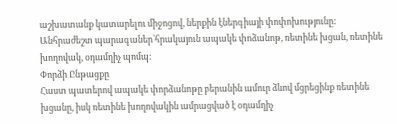աշխատանք կատարելու միջոցով, ներքին էներգիայի փոփոխությունը:
Անհրաժեշտ պարագաներ՝հրակայուն ապակե փոձանոթ, ռետինե խցան, ռետինե խողովակ, օդամղիչ պոմպ:
Փորձի Ընթացքը
Հաստ պատերով ապակե փորձանոթը բերանին ամուր ձևով մցրեցինք ռետինե խցանը, իսկ ռետինե խողովակին ամրացված է օդամղիչ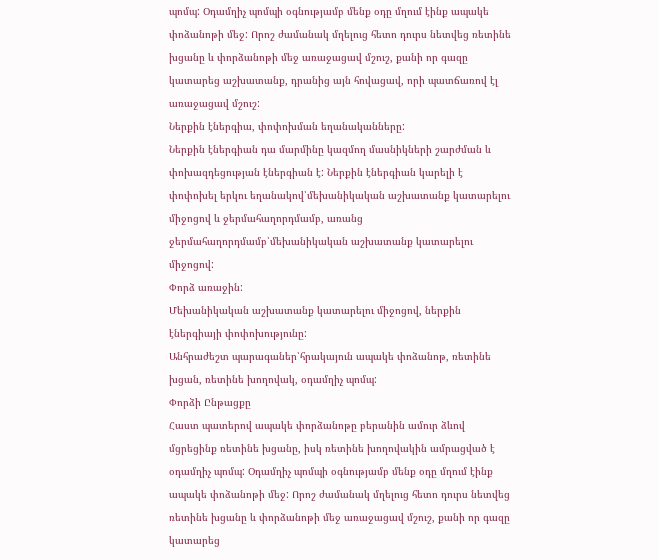պոմպ: Օդամղիչ պոմպի օգնությամբ մենք օդը մղում էինք ապակե փոձանոթի մեջ: Որոշ ժամանակ մղելուց հետո դուրս նետվեց ռետինե խցանը և փորձանոթի մեջ առաջացավ մշուշ, քանի որ գազը կատարեց աշխատանք, դրանից այն հովացավ, որի պատճառով էլ առաջացավ մշուշ:
Ներքին էներգիա, փոփոխման եղանականները:
Ներքին էներգիան դա մարմինը կազմող մասնիկների շարժման և փոխազդեցության էներգիան է: Ներքին էներգիան կարելի է փոփոխել երկու եղանակով՝մեխանիկական աշխատանք կատարելու միջոցով և ջերմահաղորդմամբ, առանց ջերմահաղորդմամբ՝մեխանիկական աշխատանք կատարելու միջոցով:
Փորձ առաջին:
Մեխանիկական աշխատանք կատարելու միջոցով, ներքին էներգիայի փոփոխությունը:
Անհրաժեշտ պարագաներ՝հրակայուն ապակե փոձանոթ, ռետինե խցան, ռետինե խողովակ, օդամղիչ պոմպ:
Փորձի Ընթացքը
Հաստ պատերով ապակե փորձանոթը բերանին ամուր ձևով մցրեցինք ռետինե խցանը, իսկ ռետինե խողովակին ամրացված է օդամղիչ պոմպ: Օդամղիչ պոմպի օգնությամբ մենք օդը մղում էինք ապակե փոձանոթի մեջ: Որոշ ժամանակ մղելուց հետո դուրս նետվեց ռետինե խցանը և փորձանոթի մեջ առաջացավ մշուշ, քանի որ գազը կատարեց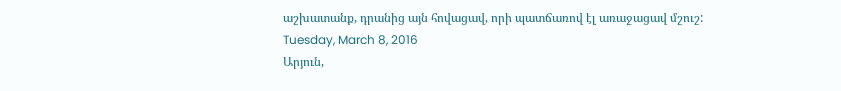աշխատանք, դրանից այն հովացավ, որի պատճառով էլ առաջացավ մշուշ:
Tuesday, March 8, 2016
Արյուն,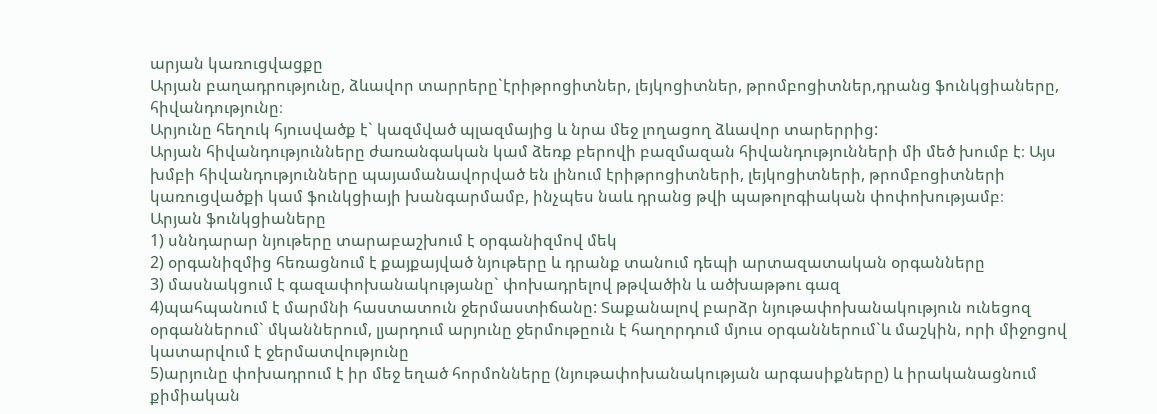արյան կառուցվացքը
Արյան բաղադրությունը, ձևավոր տարրերը`էրիթրոցիտներ, լեյկոցիտներ, թրոմբոցիտներ,դրանց ֆունկցիաները, հիվանդությունը։
Արյունը հեղուկ հյուսվածք է` կազմված պլազմայից և նրա մեջ լողացող ձևավոր տարերրից:
Արյան հիվանդությունները ժառանգական կամ ձեռք բերովի բազմազան հիվանդությունների մի մեծ խումբ է։ Այս խմբի հիվանդությունները պայամանավորված են լինում էրիթրոցիտների, լեյկոցիտների, թրոմբոցիտների կառուցվածքի կամ ֆունկցիայի խանգարմամբ, ինչպես նաև դրանց թվի պաթոլոգիական փոփոխությամբ։
Արյան ֆունկցիաները
1) սննդարար նյութերը տարաբաշխում է օրգանիզմով մեկ
2) օրգանիզմից հեռացնում է քայքայված նյութերը և դրանք տանում դեպի արտազատական օրգանները
3) մասնակցում է գազափոխանակությանը` փոխադրելով թթվածին և ածխաթթու գազ
4)պահպանում է մարմնի հաստատուն ջերմաստիճանը: Տաքանալով բարձր նյութափոխանակություն ունեցոզ օրգաններում` մկաններում, լյարդում արյունը ջերմութըուն է հաղորդում մյուս օրգաններում`և մաշկին, որի միջոցով կատարվում է ջերմատվությունը
5)արյունը փոխադրում է իր մեջ եղած հորմոնները (նյութափոխանակության արգասիքները) և իրականացնում քիմիական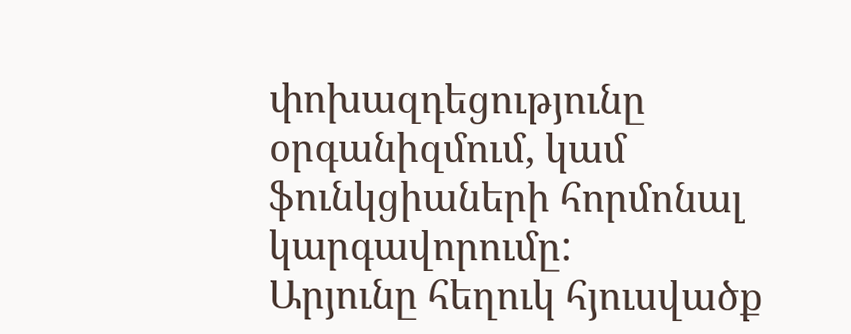փոխազդեցությունը օրգանիզմում, կամ ֆունկցիաների հորմոնալ կարգավորումը:
Արյունը հեղուկ հյուսվածք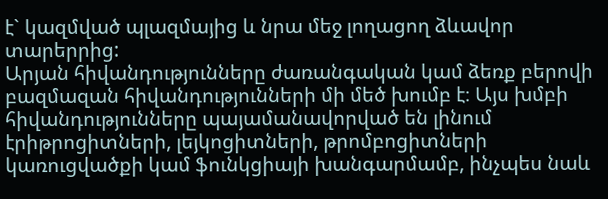է` կազմված պլազմայից և նրա մեջ լողացող ձևավոր տարերրից:
Արյան հիվանդությունները ժառանգական կամ ձեռք բերովի բազմազան հիվանդությունների մի մեծ խումբ է։ Այս խմբի հիվանդությունները պայամանավորված են լինում էրիթրոցիտների, լեյկոցիտների, թրոմբոցիտների կառուցվածքի կամ ֆունկցիայի խանգարմամբ, ինչպես նաև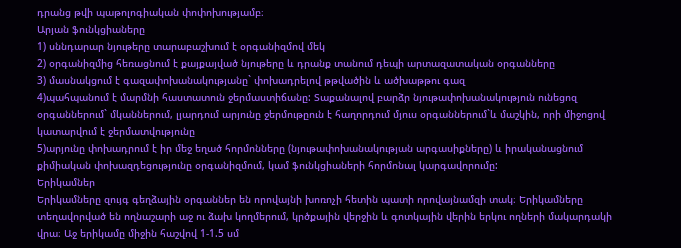դրանց թվի պաթոլոգիական փոփոխությամբ։
Արյան ֆունկցիաները
1) սննդարար նյութերը տարաբաշխում է օրգանիզմով մեկ
2) օրգանիզմից հեռացնում է քայքայված նյութերը և դրանք տանում դեպի արտազատական օրգանները
3) մասնակցում է գազափոխանակությանը` փոխադրելով թթվածին և ածխաթթու գազ
4)պահպանում է մարմնի հաստատուն ջերմաստիճանը: Տաքանալով բարձր նյութափոխանակություն ունեցոզ օրգաններում` մկաններում, լյարդում արյունը ջերմութըուն է հաղորդում մյուս օրգաններում`և մաշկին, որի միջոցով կատարվում է ջերմատվությունը
5)արյունը փոխադրում է իր մեջ եղած հորմոնները (նյութափոխանակության արգասիքները) և իրականացնում քիմիական փոխազդեցությունը օրգանիզմում, կամ ֆունկցիաների հորմոնալ կարգավորումը:
Երիկամներ
Երիկամները զույգ գեղձային օրգաններ են որովայնի խոռոչի հետին պատի որովայնամզի տակ։ Երիկամները տեղավորված են ողնաշարի աջ ու ձախ կողմերում, կրծքային վերջին և գոտկային վերին երկու ողների մակարդակի վրա։ Աջ երիկամը միջին հաշվով 1-1.5 սմ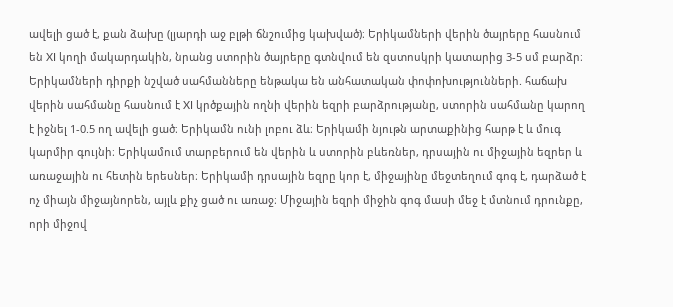ավելի ցած է, քան ձախը (լյարդի աջ բլթի ճնշումից կախված)։ Երիկամների վերին ծայրերը հասնում են XI կողի մակարդակին, նրանց ստորին ծայրերը գտնվում են զստոսկրի կատարից 3-5 սմ բարձր։ Երիկամների դիրքի նշված սահմանները ենթակա են անհատական փոփոխությունների. հաճախ վերին սահմանը հասնում է XI կրծքային ողնի վերին եզրի բարձրությանը, ստորին սահմանը կարող է իջնել 1-0.5 ող ավելի ցած։ Երիկամն ունի լոբու ձև։ Երիկամի նյութն արտաքինից հարթ է և մուգ կարմիր գույնի։ Երիկամում տարբերում են վերին և ստորին բևեռներ, դրսային ու միջային եզրեր և առաջային ու հետին երեսներ։ Երիկամի դրսային եզրը կոր է, միջայինը մեջտեղում գոգ է, դարձած է ոչ միայն միջայնորեն, այլև քիչ ցած ու առաջ։ Միջային եզրի միջին գոգ մասի մեջ է մտնում դրունքը, որի միջով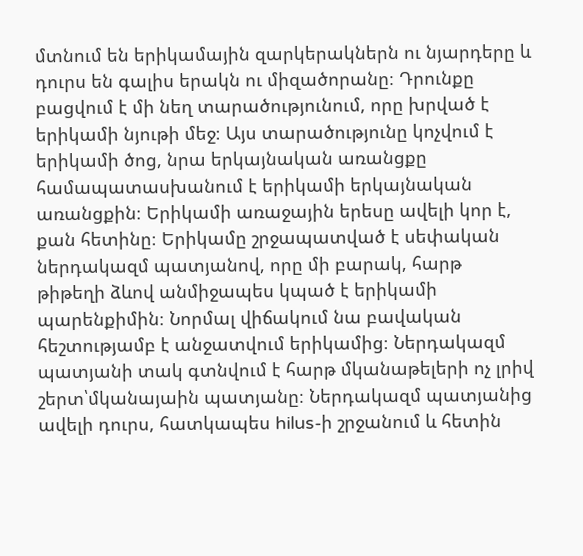մտնում են երիկամային զարկերակներն ու նյարդերը և դուրս են գալիս երակն ու միզածորանը։ Դրունքը բացվում է մի նեղ տարածությունում, որը խրված է երիկամի նյութի մեջ։ Այս տարածությունը կոչվում է երիկամի ծոց, նրա երկայնական առանցքը համապատասխանում է երիկամի երկայնական առանցքին։ Երիկամի առաջային երեսը ավելի կոր է, քան հետինը։ Երիկամը շրջապատված է սեփական ներդակազմ պատյանով, որը մի բարակ, հարթ թիթեղի ձևով անմիջապես կպած է երիկամի պարենքիմին։ Նորմալ վիճակում նա բավական հեշտությամբ է անջատվում երիկամից։ Ներդակազմ պատյանի տակ գտնվում է հարթ մկանաթելերի ոչ լրիվ շերտ՝մկանայաին պատյանը։ Ներդակազմ պատյանից ավելի դուրս, հատկապես hilus-ի շրջանում և հետին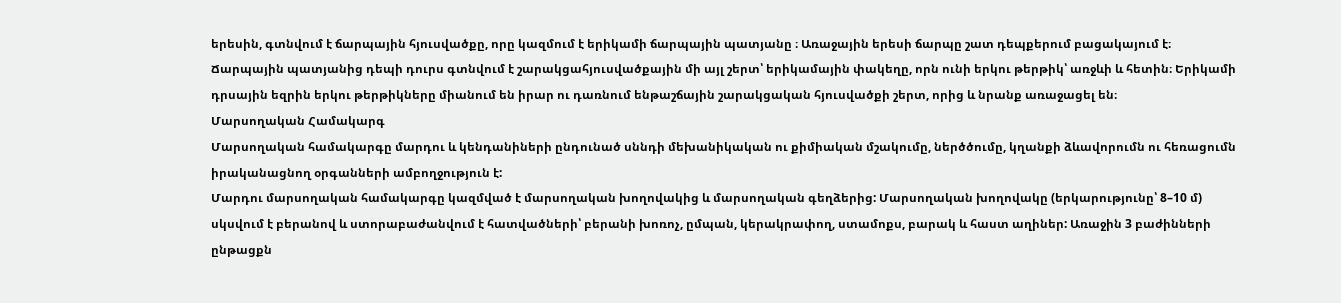երեսին, գտնվում է ճարպային հյուսվածքը, որը կազմում է երիկամի ճարպային պատյանը ։ Առաջային երեսի ճարպը շատ դեպքերում բացակայում է։ Ճարպային պատյանից դեպի դուրս գտնվում է շարակցահյուսվածքային մի այլ շերտ՝ երիկամային փակեղը, որն ունի երկու թերթիկ՝ առջևի և հետին։ Երիկամի դրսային եզրին երկու թերթիկները միանում են իրար ու դառնում ենթաշճային շարակցական հյուսվածքի շերտ, որից և նրանք առաջացել են։
Մարսողական Համակարգ
Մարսողական համակարգը մարդու և կենդանիների ընդունած սննդի մեխանիկական ու քիմիական մշակումը, ներծծումը, կղանքի ձևավորումն ու հեռացումն իրականացնող օրգանների ամբողջություն է:
Մարդու մարսողական համակարգը կազմված է մարսողական խողովակից և մարսողական գեղձերից: Մարսողական խողովակը (երկարությունը՝ 8–10 մ) սկսվում է բերանով և ստորաբաժանվում է հատվածների՝ բերանի խոռոչ, ըմպան, կերակրափող, ստամոքս, բարակ և հաստ աղիներ: Առաջին 3 բաժինների ընթացքն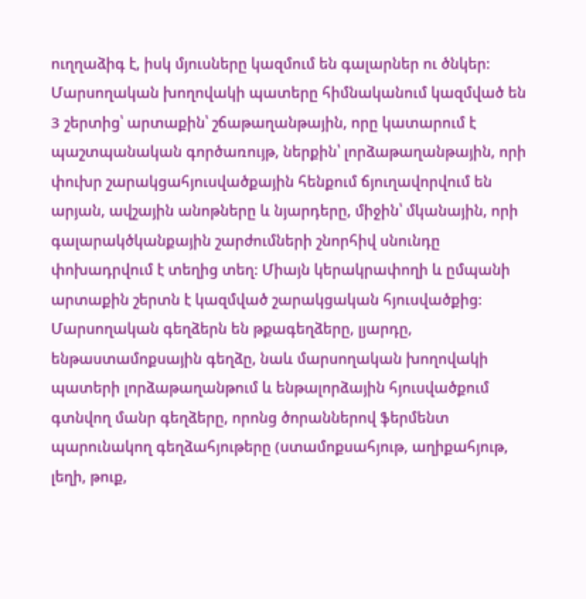ուղղաձիգ է, իսկ մյուսները կազմում են գալարներ ու ծնկեր: Մարսողական խողովակի պատերը հիմնականում կազմված են 3 շերտից՝ արտաքին՝ շճաթաղանթային, որը կատարում է պաշտպանական գործառույթ, ներքին՝ լորձաթաղանթային, որի փուխր շարակցահյուսվածքային հենքում ճյուղավորվում են արյան, ավշային անոթները և նյարդերը, միջին՝ մկանային, որի գալարակծկանքային շարժումների շնորհիվ սնունդը փոխադրվում է տեղից տեղ: Միայն կերակրափողի և ըմպանի արտաքին շերտն է կազմված շարակցական հյուսվածքից: Մարսողական գեղձերն են թքագեղձերը, լյարդը, ենթաստամոքսային գեղձը, նաև մարսողական խողովակի պատերի լորձաթաղանթում և ենթալորձային հյուսվածքում գտնվող մանր գեղձերը, որոնց ծորաններով ֆերմենտ պարունակող գեղձահյութերը (ստամոքսահյութ, աղիքահյութ, լեղի, թուք,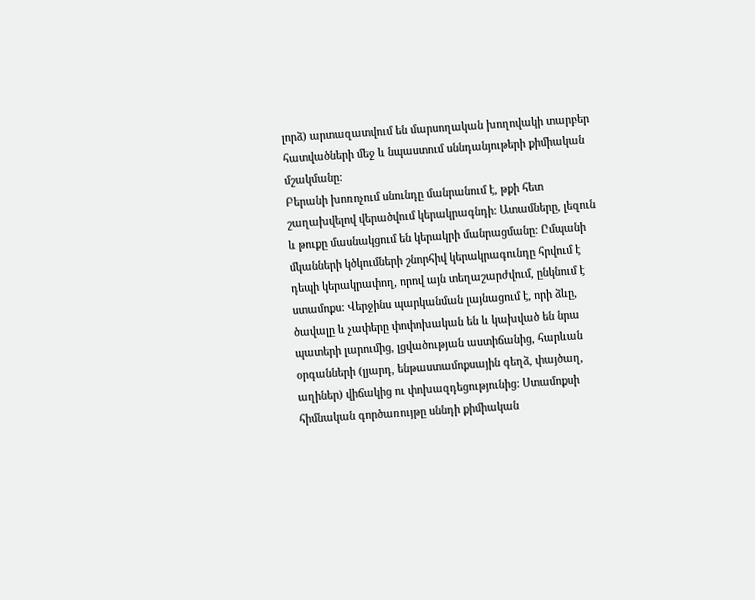լորձ) արտազատվում են մարսողական խողովակի տարբեր հատվածների մեջ և նպաստում սննդանյութերի քիմիական մշակմանը:
Բերանի խոռոչում սնունդը մանրանում է, թքի հետ շաղախվելով վերածվում կերակրագնդի: Ատամները, լեզուն և թուքը մասնակցում են կերակրի մանրացմանը: Ըմպանի մկանների կծկումների շնորհիվ կերակրագունդը հրվում է դեպի կերակրափող, որով այն տեղաշարժվում, ընկնում է ստամոքս: Վերջինս պարկանման լայնացում է, որի ձևը, ծավալը և չափերը փոփոխական են և կախված են նրա պատերի լարումից, լցվածության աստիճանից, հարևան օրգանների (լյարդ, ենթաստամոքսային գեղձ, փայծաղ, աղիներ) վիճակից ու փոխազդեցությունից: Ստամոքսի հիմնական գործառույթը սննդի քիմիական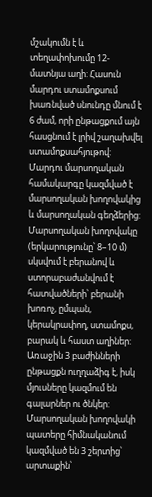մշակումն է և տեղափոխումը 12-մատնյա աղի: Հասուն մարդու ստամոքսում խառնված սնունդը մնում է 6 ժամ, որի ընթացքում այն հասցնում է լրիվ շաղախվել ստամոքսահյութով:
Մարդու մարսողական համակարգը կազմված է մարսողական խողովակից և մարսողական գեղձերից: Մարսողական խողովակը (երկարությունը՝ 8–10 մ) սկսվում է բերանով և ստորաբաժանվում է հատվածների՝ բերանի խոռոչ, ըմպան, կերակրափող, ստամոքս, բարակ և հաստ աղիներ: Առաջին 3 բաժինների ընթացքն ուղղաձիգ է, իսկ մյուսները կազմում են գալարներ ու ծնկեր: Մարսողական խողովակի պատերը հիմնականում կազմված են 3 շերտից՝ արտաքին՝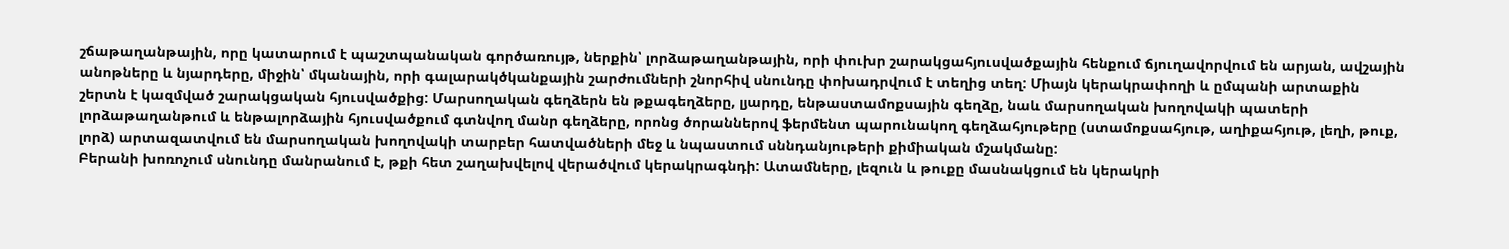շճաթաղանթային, որը կատարում է պաշտպանական գործառույթ, ներքին՝ լորձաթաղանթային, որի փուխր շարակցահյուսվածքային հենքում ճյուղավորվում են արյան, ավշային անոթները և նյարդերը, միջին՝ մկանային, որի գալարակծկանքային շարժումների շնորհիվ սնունդը փոխադրվում է տեղից տեղ: Միայն կերակրափողի և ըմպանի արտաքին շերտն է կազմված շարակցական հյուսվածքից: Մարսողական գեղձերն են թքագեղձերը, լյարդը, ենթաստամոքսային գեղձը, նաև մարսողական խողովակի պատերի լորձաթաղանթում և ենթալորձային հյուսվածքում գտնվող մանր գեղձերը, որոնց ծորաններով ֆերմենտ պարունակող գեղձահյութերը (ստամոքսահյութ, աղիքահյութ, լեղի, թուք, լորձ) արտազատվում են մարսողական խողովակի տարբեր հատվածների մեջ և նպաստում սննդանյութերի քիմիական մշակմանը:
Բերանի խոռոչում սնունդը մանրանում է, թքի հետ շաղախվելով վերածվում կերակրագնդի: Ատամները, լեզուն և թուքը մասնակցում են կերակրի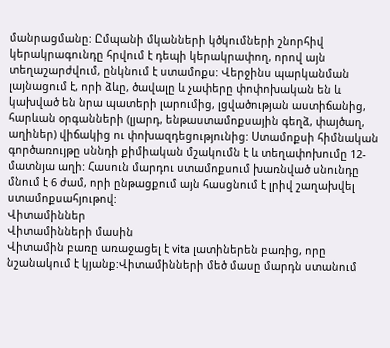մանրացմանը: Ըմպանի մկանների կծկումների շնորհիվ կերակրագունդը հրվում է դեպի կերակրափող, որով այն տեղաշարժվում, ընկնում է ստամոքս: Վերջինս պարկանման լայնացում է, որի ձևը, ծավալը և չափերը փոփոխական են և կախված են նրա պատերի լարումից, լցվածության աստիճանից, հարևան օրգանների (լյարդ, ենթաստամոքսային գեղձ, փայծաղ, աղիներ) վիճակից ու փոխազդեցությունից: Ստամոքսի հիմնական գործառույթը սննդի քիմիական մշակումն է և տեղափոխումը 12-մատնյա աղի: Հասուն մարդու ստամոքսում խառնված սնունդը մնում է 6 ժամ, որի ընթացքում այն հասցնում է լրիվ շաղախվել ստամոքսահյութով:
Վիտամիններ
Վիտամինների մասին
Վիտամին բառը առաջացել է vita լատիներեն բառից, որը նշանակում է կյանք:Վիտամինների մեծ մասը մարդն ստանում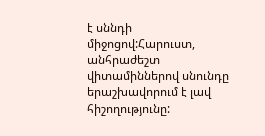է սննդի միջոցով:Հարուստ, անհրաժեշտ վիտամիններով սնունդը երաշխավորում է լավ հիշողությունը: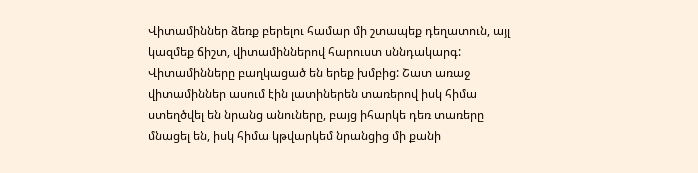Վիտամիններ ձեռք բերելու համար մի շտապեք դեղատուն, այլ կազմեք ճիշտ, վիտամիններով հարուստ սննդակարգ: Վիտամինները բաղկացած են երեք խմբից: Շատ առաջ վիտամիններ ասում էին լատիներեն տառերով իսկ հիմա ստեղծվել են նրանց անուները, բայց իհարկե դեռ տառերը մնացել են, իսկ հիմա կթվարկեմ նրանցից մի քանի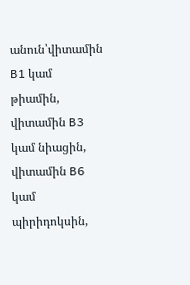անուն՝վիտամին B1 կամ թիամին, վիտամին B3 կամ նիացին, վիտամին B6 կամ պիրիդոկսին,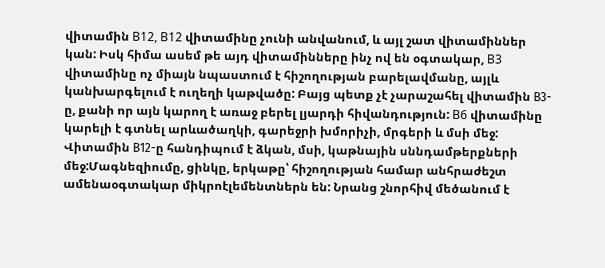վիտամին B12, B12 վիտամինը չունի անվանում, և այլ շատ վիտամիններ կան: Իսկ հիմա ասեմ թե այդ վիտամինները ինչ ով են օգտակար, B3 վիտամինը ոչ միայն նպաստում է հիշողության բարելավմանը, այլև կանխարգելում է ուղեղի կաթվածը: Բայց պետք չէ չարաշահել վիտամին В3-ը, քանի որ այն կարող է առաջ բերել լյարդի հիվանդություն: B6 վիտամինը կարելի է գտնել արևածաղկի, գարեջրի խմորիչի, մրգերի և մսի մեջ: Վիտամին В12-ը հանդիպում է ձկան, մսի, կաթնային սննդամթերքների մեջ:Մագնեզիումը, ցինկը, երկաթը՝ հիշողության համար անհրաժեշտ ամենաօգտակար միկրոէլեմենտներն են: Նրանց շնորհիվ մեծանում է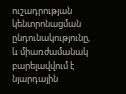ուշադրության կենտրոնացման ընդունակությունը, և միառժամանակ բարելավվում է նյարդային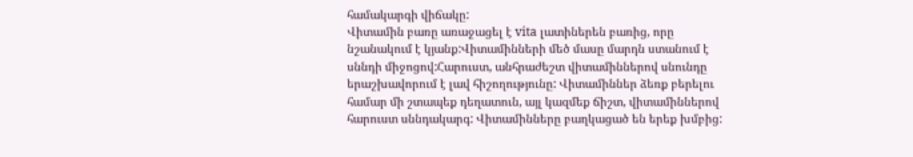համակարգի վիճակը:
Վիտամին բառը առաջացել է vita լատիներեն բառից, որը նշանակում է կյանք:Վիտամինների մեծ մասը մարդն ստանում է սննդի միջոցով:Հարուստ, անհրաժեշտ վիտամիններով սնունդը երաշխավորում է լավ հիշողությունը: Վիտամիններ ձեռք բերելու համար մի շտապեք դեղատուն, այլ կազմեք ճիշտ, վիտամիններով հարուստ սննդակարգ: Վիտամինները բաղկացած են երեք խմբից: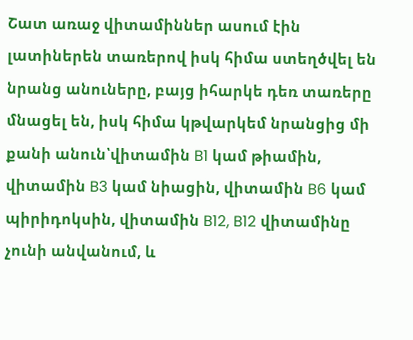Շատ առաջ վիտամիններ ասում էին լատիներեն տառերով իսկ հիմա ստեղծվել են նրանց անուները, բայց իհարկե դեռ տառերը մնացել են, իսկ հիմա կթվարկեմ նրանցից մի քանի անուն՝վիտամին B1 կամ թիամին, վիտամին B3 կամ նիացին, վիտամին B6 կամ պիրիդոկսին, վիտամին B12, B12 վիտամինը չունի անվանում, և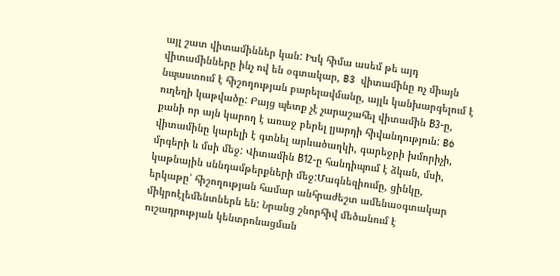այլ շատ վիտամիններ կան: Իսկ հիմա ասեմ թե այդ վիտամինները ինչ ով են օգտակար, B3 վիտամինը ոչ միայն նպաստում է հիշողության բարելավմանը, այլև կանխարգելում է ուղեղի կաթվածը: Բայց պետք չէ չարաշահել վիտամին В3-ը, քանի որ այն կարող է առաջ բերել լյարդի հիվանդություն: B6 վիտամինը կարելի է գտնել արևածաղկի, գարեջրի խմորիչի, մրգերի և մսի մեջ: Վիտամին В12-ը հանդիպում է ձկան, մսի, կաթնային սննդամթերքների մեջ:Մագնեզիումը, ցինկը, երկաթը՝ հիշողության համար անհրաժեշտ ամենաօգտակար միկրոէլեմենտներն են: Նրանց շնորհիվ մեծանում է ուշադրության կենտրոնացման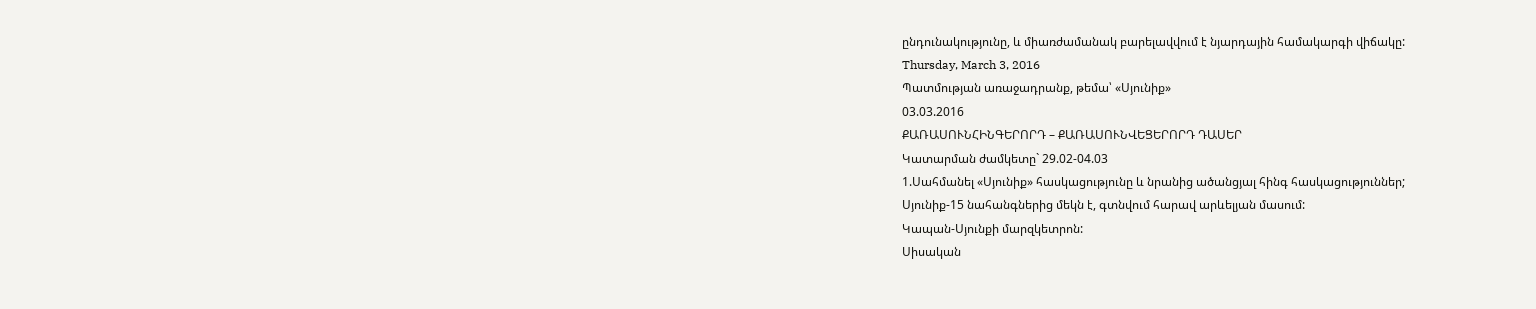ընդունակությունը, և միառժամանակ բարելավվում է նյարդային համակարգի վիճակը:
Thursday, March 3, 2016
Պատմության առաջադրանք, թեմա՝ «Սյունիք»
03.03.2016
ՔԱՌԱՍՈՒՆՀԻՆԳԵՐՈՐԴ – ՔԱՌԱՍՈՒՆՎԵՑԵՐՈՐԴ ԴԱՍԵՐ
Կատարման ժամկետը` 29.02-04.03
1.Սահմանել «Սյունիք» հասկացությունը և նրանից ածանցյալ հինգ հասկացություններ;
Սյունիք-15 նահանգներից մեկն է, գտնվում հարավ արևելյան մասում:
Կապան-Սյունքի մարզկետրոն:
Սիսական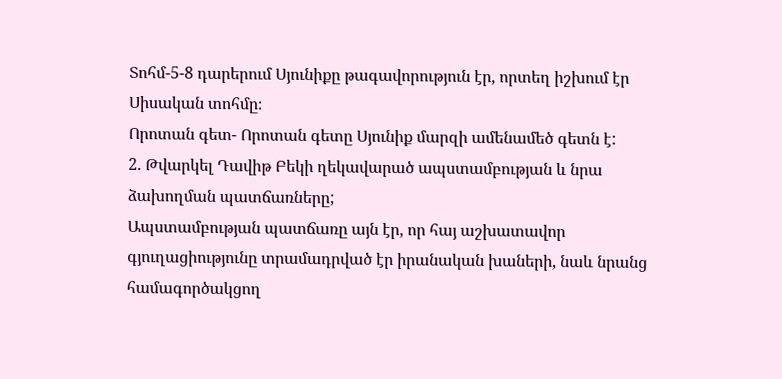Տոհմ-5-8 դարերում Սյունիքը թագավորություն էր, որտեղ իշխում էր Սիսական տոհմը։
Որոտան գետ- Որոտան գետը Սյունիք մարզի ամենամեծ գետն է:
2. Թվարկել Դավիթ Բեկի ղեկավարած ապստամբության և նրա ձախողման պատճառները;
Ապստամբության պատճառը այն էր, որ հայ աշխատավոր գյուղացիությունը տրամադրված էր իրանական խաների, նաև նրանց համագործակցող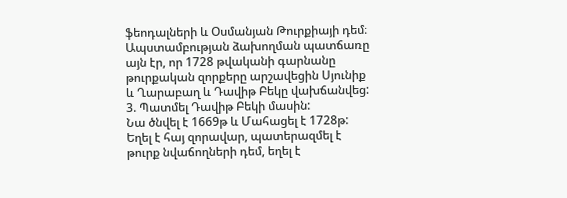ֆեոդալների և Օսմանյան Թուրքիայի դեմ։ Ապստամբության ձախողման պատճառը այն էր, որ 1728 թվականի գարնանը թուրքական զորքերը արշավեցին Սյունիք և Ղարաբաղ և Դավիթ Բեկը վախճանվեց:
3. Պատմել Դավիթ Բեկի մասին:
Նա ծնվել է 1669թ և Մահացել է 1728թ: Եղել է հայ զորավար, պատերազմել է թուրք նվաճողների դեմ, եղել է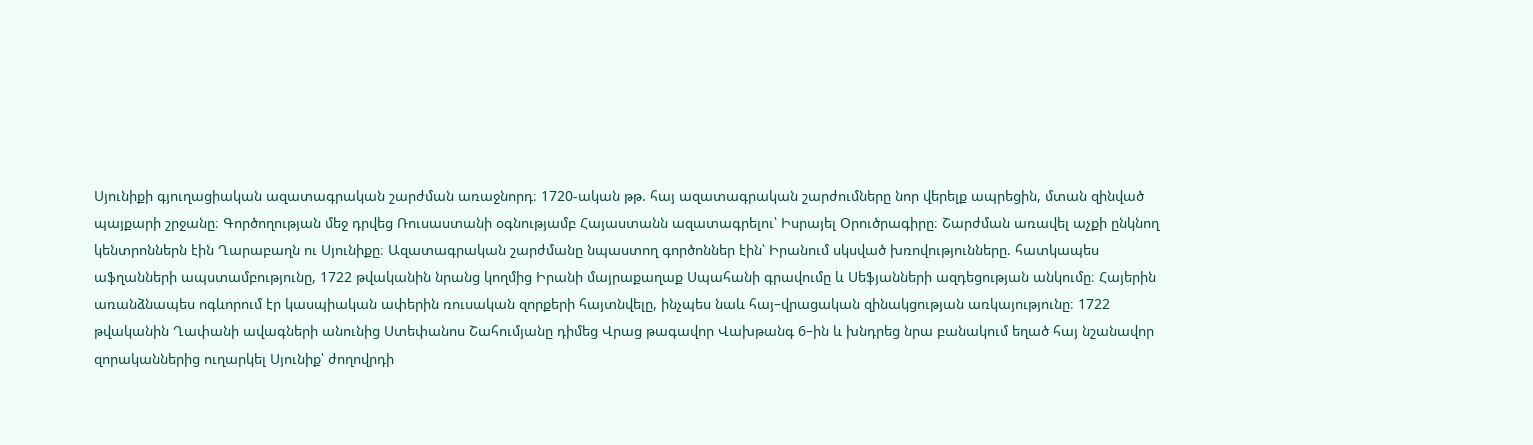Սյունիքի գյուղացիական ազատագրական շարժման առաջնորդ։ 1720-ական թթ. հայ ազատագրական շարժումները նոր վերելք ապրեցին, մտան զինված պայքարի շրջանը։ Գործողության մեջ դրվեց Ռուսաստանի օգնությամբ Հայաստանն ազատագրելու՝ Իսրայել Օրուծրագիրը։ Շարժման առավել աչքի ընկնող կենտրոններն էին Ղարաբաղն ու Սյունիքը։ Ազատագրական շարժմանը նպաստող գործոններ էին՝ Իրանում սկսված խռովությունները. հատկապես աֆղանների ապստամբությունը, 1722 թվականին նրանց կողմից Իրանի մայրաքաղաք Սպահանի գրավումը և Սեֆյանների ազդեցության անկումը։ Հայերին առանձնապես ոգևորում էր կասպիական ափերին ռուսական զորքերի հայտնվելը, ինչպես նաև հայ–վրացական զինակցության առկայությունը։ 1722 թվականին Ղափանի ավագների անունից Ստեփանոս Շահումյանը դիմեց Վրաց թագավոր Վախթանգ 6–ին և խնդրեց նրա բանակում եղած հայ նշանավոր զորականներից ուղարկել Սյունիք՝ ժողովրդի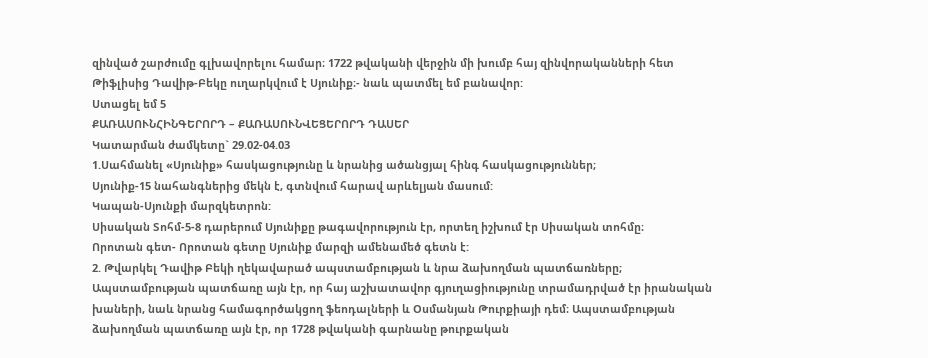զինված շարժումը գլխավորելու համար։ 1722 թվականի վերջին մի խումբ հայ զինվորականների հետ Թիֆլիսից Դավիթ-Բեկը ուղարկվում է Սյունիք։- նաև պատմել եմ բանավոր:
Ստացել եմ 5
ՔԱՌԱՍՈՒՆՀԻՆԳԵՐՈՐԴ – ՔԱՌԱՍՈՒՆՎԵՑԵՐՈՐԴ ԴԱՍԵՐ
Կատարման ժամկետը` 29.02-04.03
1.Սահմանել «Սյունիք» հասկացությունը և նրանից ածանցյալ հինգ հասկացություններ;
Սյունիք-15 նահանգներից մեկն է, գտնվում հարավ արևելյան մասում:
Կապան-Սյունքի մարզկետրոն:
Սիսական Տոհմ-5-8 դարերում Սյունիքը թագավորություն էր, որտեղ իշխում էր Սիսական տոհմը։
Որոտան գետ- Որոտան գետը Սյունիք մարզի ամենամեծ գետն է:
2. Թվարկել Դավիթ Բեկի ղեկավարած ապստամբության և նրա ձախողման պատճառները;
Ապստամբության պատճառը այն էր, որ հայ աշխատավոր գյուղացիությունը տրամադրված էր իրանական խաների, նաև նրանց համագործակցող ֆեոդալների և Օսմանյան Թուրքիայի դեմ։ Ապստամբության ձախողման պատճառը այն էր, որ 1728 թվականի գարնանը թուրքական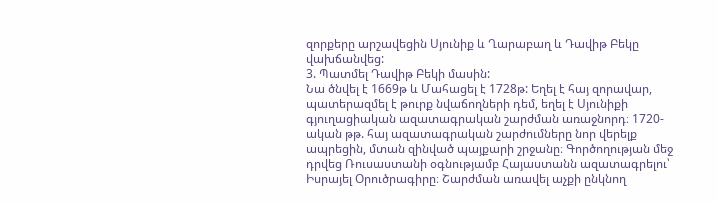զորքերը արշավեցին Սյունիք և Ղարաբաղ և Դավիթ Բեկը վախճանվեց:
3. Պատմել Դավիթ Բեկի մասին:
Նա ծնվել է 1669թ և Մահացել է 1728թ: Եղել է հայ զորավար, պատերազմել է թուրք նվաճողների դեմ, եղել է Սյունիքի գյուղացիական ազատագրական շարժման առաջնորդ։ 1720-ական թթ. հայ ազատագրական շարժումները նոր վերելք ապրեցին, մտան զինված պայքարի շրջանը։ Գործողության մեջ դրվեց Ռուսաստանի օգնությամբ Հայաստանն ազատագրելու՝ Իսրայել Օրուծրագիրը։ Շարժման առավել աչքի ընկնող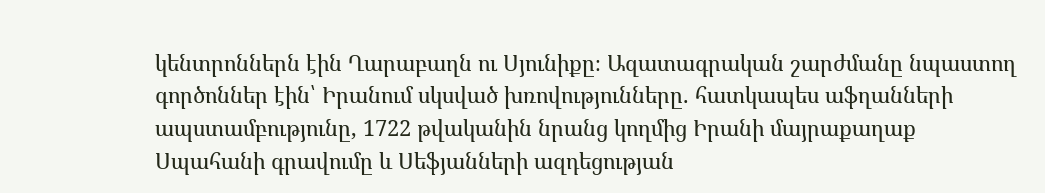կենտրոններն էին Ղարաբաղն ու Սյունիքը։ Ազատագրական շարժմանը նպաստող գործոններ էին՝ Իրանում սկսված խռովությունները. հատկապես աֆղանների ապստամբությունը, 1722 թվականին նրանց կողմից Իրանի մայրաքաղաք Սպահանի գրավումը և Սեֆյանների ազդեցության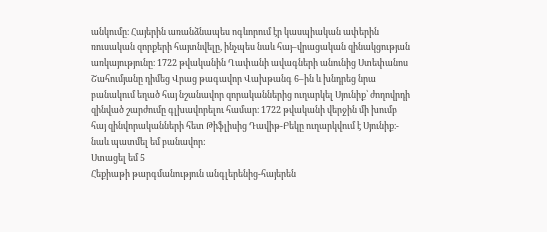անկումը։ Հայերին առանձնապես ոգևորում էր կասպիական ափերին ռուսական զորքերի հայտնվելը, ինչպես նաև հայ–վրացական զինակցության առկայությունը։ 1722 թվականին Ղափանի ավագների անունից Ստեփանոս Շահումյանը դիմեց Վրաց թագավոր Վախթանգ 6–ին և խնդրեց նրա բանակում եղած հայ նշանավոր զորականներից ուղարկել Սյունիք՝ ժողովրդի զինված շարժումը գլխավորելու համար։ 1722 թվականի վերջին մի խումբ հայ զինվորականների հետ Թիֆլիսից Դավիթ-Բեկը ուղարկվում է Սյունիք։- նաև պատմել եմ բանավոր:
Ստացել եմ 5
Հեքիաթի թարգմանություն անգլերենից-հայերեն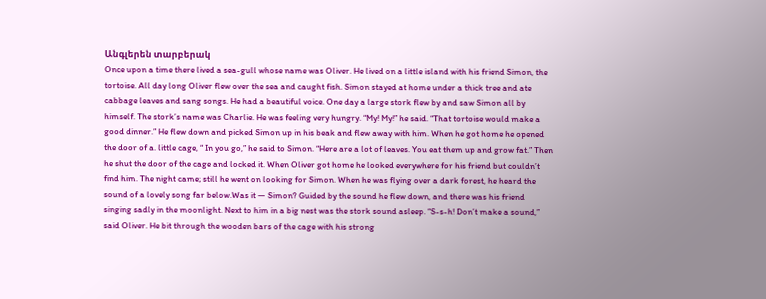Անգլերեն տարբերակ
Once upon a time there lived a sea-gull whose name was Oliver. He lived on a little island with his friend Simon, the tortoise. All day long Oliver flew over the sea and caught fish. Simon stayed at home under a thick tree and ate cabbage leaves and sang songs. He had a beautiful voice. One day a large stork flew by and saw Simon all by himself. The stork’s name was Charlie. He was feeling very hungry. “My! My!” he said. “That tortoise would make a good dinner.” He flew down and picked Simon up in his beak and flew away with him. When he got home he opened the door of a. little cage, “ In you go,” he said to Simon. “Here are a lot of leaves. You eat them up and grow fat.” Then he shut the door of the cage and locked it. When Oliver got home he looked everywhere for his friend but couldn’t find him. The night came; still he went on looking for Simon. When he was flying over a dark forest, he heard the sound of a lovely song far below.Was it — Simon? Guided by the sound he flew down, and there was his friend singing sadly in the moonlight. Next to him in a big nest was the stork sound asleep. “S-s-h! Don’t make a sound,” said Oliver. He bit through the wooden bars of the cage with his strong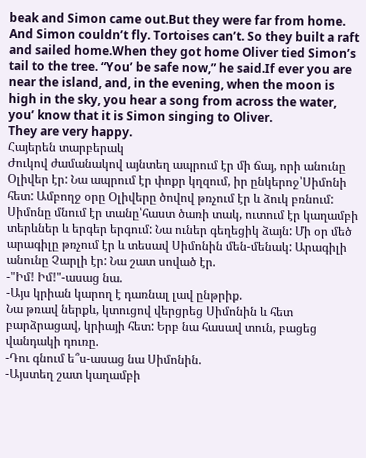beak and Simon came out.But they were far from home. And Simon couldn’t fly. Tortoises can’t. So they built a raft and sailed home.When they got home Oliver tied Simon’s tail to the tree. “You’ be safe now,” he said.If ever you are near the island, and, in the evening, when the moon is high in the sky, you hear a song from across the water, you’ know that it is Simon singing to Oliver.
They are very happy.
Հայերեն տարբերակ
Ժուկով ժամանակով այնտեղ ապրում էր մի ճայ, որի անունը Օլիվեր էր: Նա ապրում էր փոքր կղզում, իր ընկերոջ՝Սիմոնի հետ: Ամբողջ օրը Օլիվերը ծովով թռչում էր և ձուկ բռնում: Սիմոնը մնում էր տանը՝հաստ ծառի տակ, ուտում էր կաղամբի տերևներ և երգեր երգում: Նա ուներ գեղեցիկ ձայն: Մի օր մեծ արագիլը թռչում էր և տեսավ Սիմոնին մեն-մենակ: Արագիլի անունը Չարլի էր: Նա շատ սոված էր.
-"Իմ! Իմ!"-ասաց նա.
-Այս կրիան կարող է դառնալ լավ ընթրիք.
Նա թռավ ներքև, կտուցով վերցրեց Սիմոնին և հետ բարձրացավ, կրիայի հետ: Երբ նա հասավ տուն, բացեց վանդակի դուռը.
-Դու գնում ե՞ս-ասաց նա Սիմոնին.
-Այստեղ շատ կաղամբի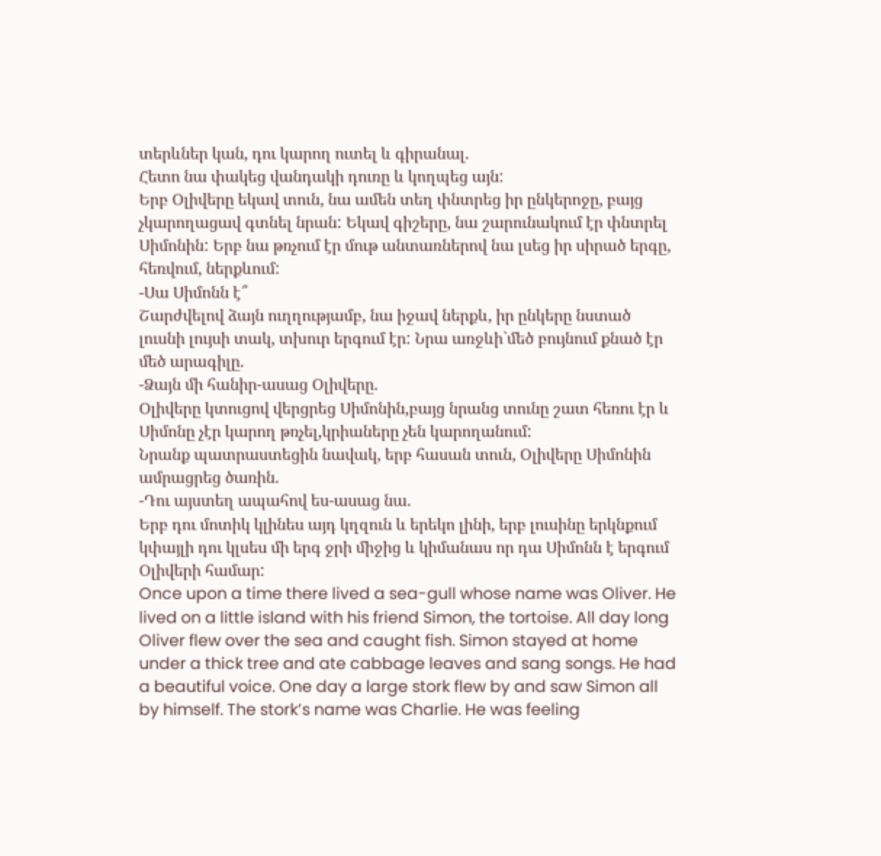տերևներ կան, դու կարող ուտել և գիրանալ.
Հետո նա փակեց վանդակի դուռը և կողպեց այն:
Երբ Օլիվերը եկավ տուն, նա ամեն տեղ փնտրեց իր ընկերոջը, բայց չկարողացավ գտնել նրան: Եկավ գիշերը, նա շարունակում էր փնտրել Սիմոնին: Երբ նա թռչում էր մութ անտառներով նա լսեց իր սիրած երգը, հեռվում, ներքևում:
-Սա Սիմոնն է՞
Շարժվելով ձայն ուղղությամբ, նա իջավ ներքև, իր ընկերը նստած լուսնի լույսի տակ, տխուր երգում էր: Նրա առջևի`մեծ բույնում քնած էր մեծ արագիլը.
-Ձայն մի հանիր-ասաց Օլիվերը.
Օլիվերը կտուցով վերցրեց Սիմոնին,բայց նրանց տունը շատ հեռու էր և Սիմոնը չէր կարող թռչել,կրիաները չեն կարողանում:
Նրանք պատրաստեցին նավակ, երբ հասան տուն, Օլիվերը Սիմոնին ամրացրեց ծառին.
-Դու այստեղ ապահով ես-ասաց նա.
Երբ դու մոտիկ կլինես այդ կղզուն և երեկո լինի, երբ լուսինը երկնքում կփայլի դու կլսես մի երգ ջրի միջից և կիմանաս որ դա Սիմոնն է երգում Օլիվերի համար:
Once upon a time there lived a sea-gull whose name was Oliver. He lived on a little island with his friend Simon, the tortoise. All day long Oliver flew over the sea and caught fish. Simon stayed at home under a thick tree and ate cabbage leaves and sang songs. He had a beautiful voice. One day a large stork flew by and saw Simon all by himself. The stork’s name was Charlie. He was feeling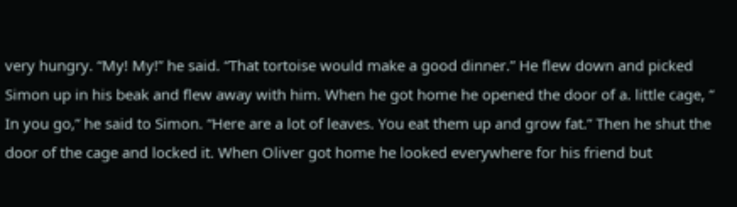very hungry. “My! My!” he said. “That tortoise would make a good dinner.” He flew down and picked Simon up in his beak and flew away with him. When he got home he opened the door of a. little cage, “ In you go,” he said to Simon. “Here are a lot of leaves. You eat them up and grow fat.” Then he shut the door of the cage and locked it. When Oliver got home he looked everywhere for his friend but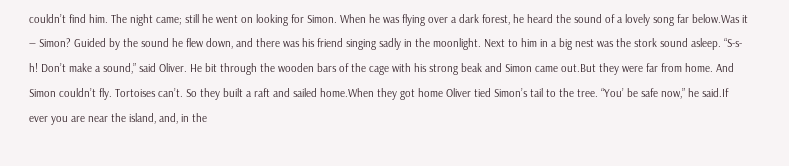couldn’t find him. The night came; still he went on looking for Simon. When he was flying over a dark forest, he heard the sound of a lovely song far below.Was it — Simon? Guided by the sound he flew down, and there was his friend singing sadly in the moonlight. Next to him in a big nest was the stork sound asleep. “S-s-h! Don’t make a sound,” said Oliver. He bit through the wooden bars of the cage with his strong beak and Simon came out.But they were far from home. And Simon couldn’t fly. Tortoises can’t. So they built a raft and sailed home.When they got home Oliver tied Simon’s tail to the tree. “You’ be safe now,” he said.If ever you are near the island, and, in the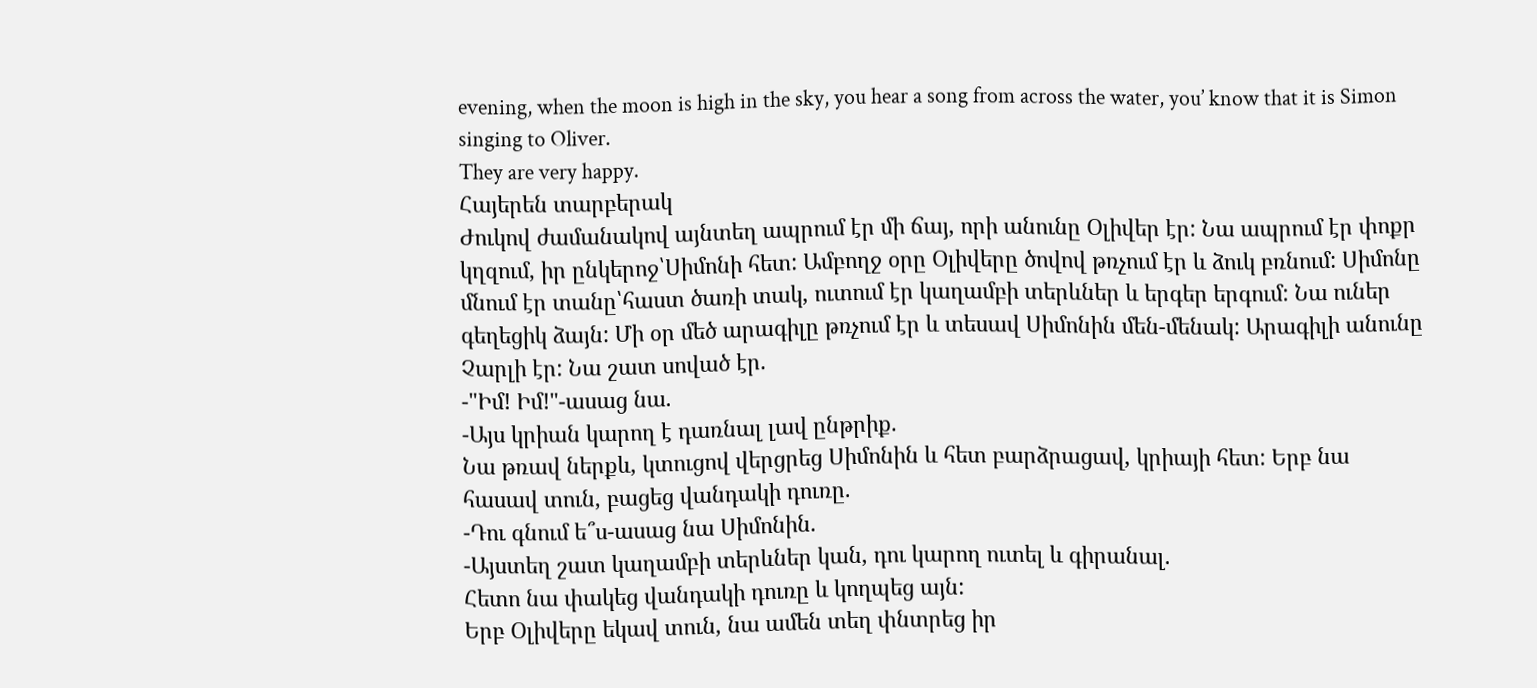evening, when the moon is high in the sky, you hear a song from across the water, you’ know that it is Simon singing to Oliver.
They are very happy.
Հայերեն տարբերակ
Ժուկով ժամանակով այնտեղ ապրում էր մի ճայ, որի անունը Օլիվեր էր: Նա ապրում էր փոքր կղզում, իր ընկերոջ՝Սիմոնի հետ: Ամբողջ օրը Օլիվերը ծովով թռչում էր և ձուկ բռնում: Սիմոնը մնում էր տանը՝հաստ ծառի տակ, ուտում էր կաղամբի տերևներ և երգեր երգում: Նա ուներ գեղեցիկ ձայն: Մի օր մեծ արագիլը թռչում էր և տեսավ Սիմոնին մեն-մենակ: Արագիլի անունը Չարլի էր: Նա շատ սոված էր.
-"Իմ! Իմ!"-ասաց նա.
-Այս կրիան կարող է դառնալ լավ ընթրիք.
Նա թռավ ներքև, կտուցով վերցրեց Սիմոնին և հետ բարձրացավ, կրիայի հետ: Երբ նա հասավ տուն, բացեց վանդակի դուռը.
-Դու գնում ե՞ս-ասաց նա Սիմոնին.
-Այստեղ շատ կաղամբի տերևներ կան, դու կարող ուտել և գիրանալ.
Հետո նա փակեց վանդակի դուռը և կողպեց այն:
Երբ Օլիվերը եկավ տուն, նա ամեն տեղ փնտրեց իր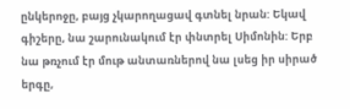ընկերոջը, բայց չկարողացավ գտնել նրան: Եկավ գիշերը, նա շարունակում էր փնտրել Սիմոնին: Երբ նա թռչում էր մութ անտառներով նա լսեց իր սիրած երգը,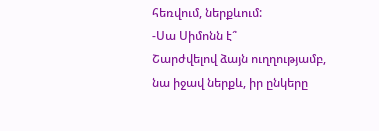հեռվում, ներքևում:
-Սա Սիմոնն է՞
Շարժվելով ձայն ուղղությամբ, նա իջավ ներքև, իր ընկերը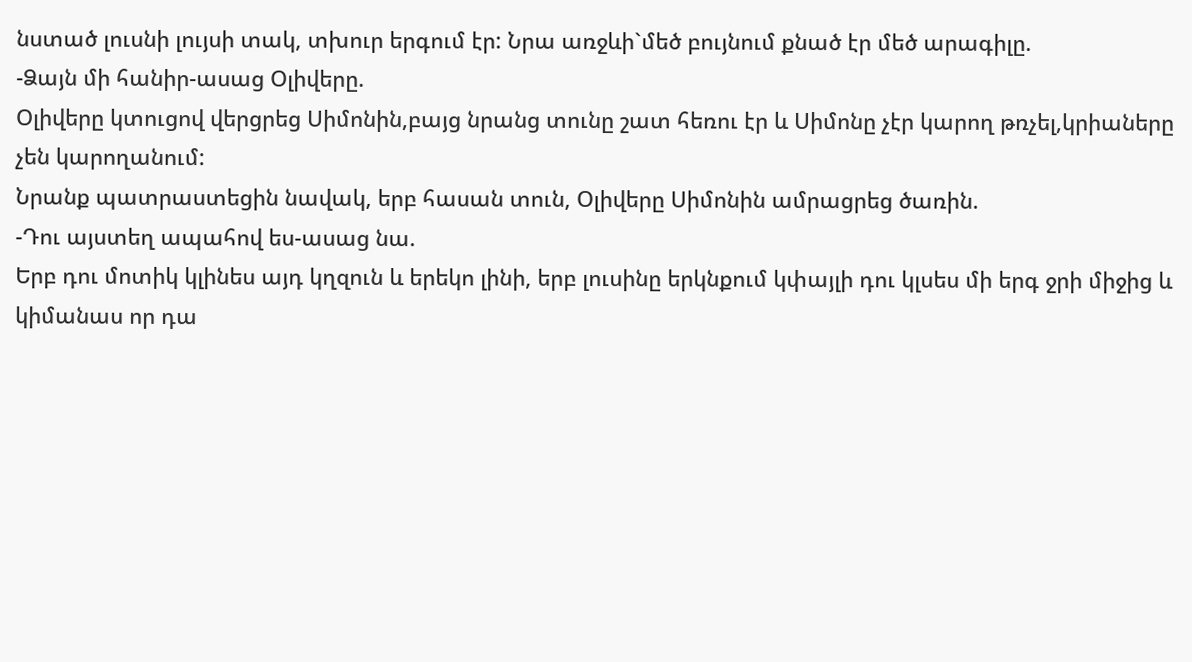նստած լուսնի լույսի տակ, տխուր երգում էր: Նրա առջևի`մեծ բույնում քնած էր մեծ արագիլը.
-Ձայն մի հանիր-ասաց Օլիվերը.
Օլիվերը կտուցով վերցրեց Սիմոնին,բայց նրանց տունը շատ հեռու էր և Սիմոնը չէր կարող թռչել,կրիաները չեն կարողանում:
Նրանք պատրաստեցին նավակ, երբ հասան տուն, Օլիվերը Սիմոնին ամրացրեց ծառին.
-Դու այստեղ ապահով ես-ասաց նա.
Երբ դու մոտիկ կլինես այդ կղզուն և երեկո լինի, երբ լուսինը երկնքում կփայլի դու կլսես մի երգ ջրի միջից և կիմանաս որ դա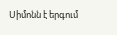Սիմոնն է երգում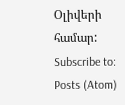Օլիվերի համար:
Subscribe to:
Posts (Atom)